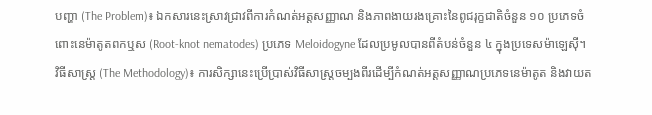បញ្ហា (The Problem)៖ ឯកសារនេះស្រាវជ្រាវពីការកំណត់អត្តសញ្ញាណ និងភាពងាយរងគ្រោះនៃពូជរុក្ខជាតិចំនួន ១០ ប្រភេទចំពោះនេម៉ាតូតពកឬស (Root-knot nematodes) ប្រភេទ Meloidogyne ដែលប្រមូលបានពីតំបន់ចំនួន ៤ ក្នុងប្រទេសម៉ាឡេស៊ី។
វិធីសាស្ត្រ (The Methodology)៖ ការសិក្សានេះប្រើប្រាស់វិធីសាស្ត្រចម្បងពីរដើម្បីកំណត់អត្តសញ្ញាណប្រភេទនេម៉ាតូត និងវាយត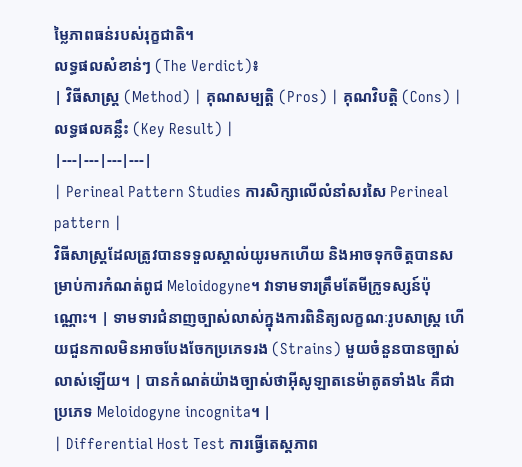ម្លៃភាពធន់របស់រុក្ខជាតិ។
លទ្ធផលសំខាន់ៗ (The Verdict)៖
| វិធីសាស្ត្រ (Method) | គុណសម្បត្តិ (Pros) | គុណវិបត្តិ (Cons) | លទ្ធផលគន្លឹះ (Key Result) |
|---|---|---|---|
| Perineal Pattern Studies ការសិក្សាលើលំនាំសរសៃ Perineal pattern |
វិធីសាស្ត្រដែលត្រូវបានទទួលស្គាល់យូរមកហើយ និងអាចទុកចិត្តបានសម្រាប់ការកំណត់ពូជ Meloidogyne។ វាទាមទារត្រឹមតែមីក្រូទស្សន៍ប៉ុណ្ណោះ។ | ទាមទារជំនាញច្បាស់លាស់ក្នុងការពិនិត្យលក្ខណៈរូបសាស្ត្រ ហើយជួនកាលមិនអាចបែងចែកប្រភេទរង (Strains) មួយចំនួនបានច្បាស់លាស់ឡើយ។ | បានកំណត់យ៉ាងច្បាស់ថាអុីសូឡាតនេម៉ាតូតទាំង៤ គឺជាប្រភេទ Meloidogyne incognita។ |
| Differential Host Test ការធ្វើតេស្តភាព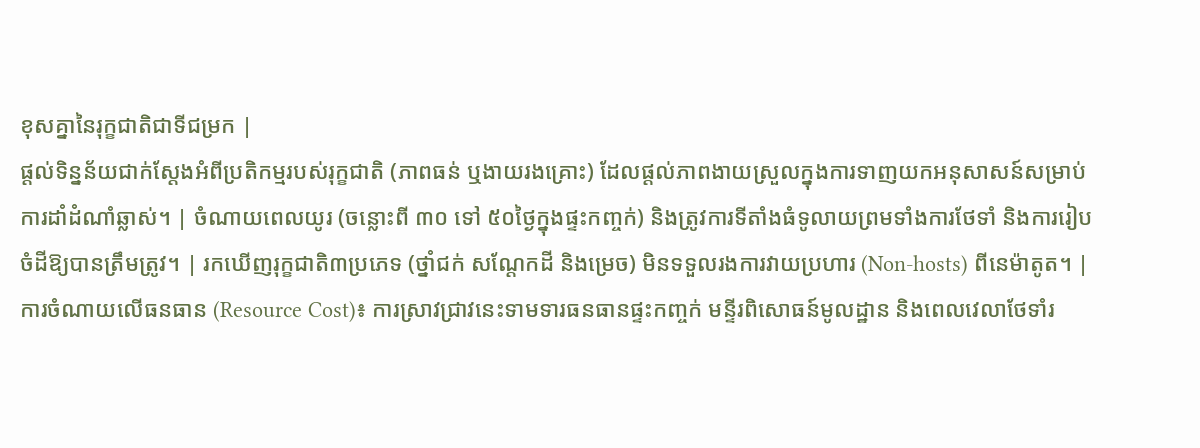ខុសគ្នានៃរុក្ខជាតិជាទីជម្រក |
ផ្តល់ទិន្នន័យជាក់ស្តែងអំពីប្រតិកម្មរបស់រុក្ខជាតិ (ភាពធន់ ឬងាយរងគ្រោះ) ដែលផ្តល់ភាពងាយស្រួលក្នុងការទាញយកអនុសាសន៍សម្រាប់ការដាំដំណាំឆ្លាស់។ | ចំណាយពេលយូរ (ចន្លោះពី ៣០ ទៅ ៥០ថ្ងៃក្នុងផ្ទះកញ្ចក់) និងត្រូវការទីតាំងធំទូលាយព្រមទាំងការថែទាំ និងការរៀបចំដីឱ្យបានត្រឹមត្រូវ។ | រកឃើញរុក្ខជាតិ៣ប្រភេទ (ថ្នាំជក់ សណ្តែកដី និងម្រេច) មិនទទួលរងការវាយប្រហារ (Non-hosts) ពីនេម៉ាតូត។ |
ការចំណាយលើធនធាន (Resource Cost)៖ ការស្រាវជ្រាវនេះទាមទារធនធានផ្ទះកញ្ចក់ មន្ទីរពិសោធន៍មូលដ្ឋាន និងពេលវេលាថែទាំរ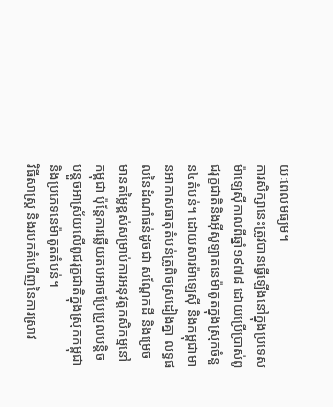យៈពេលមធ្យម។
ការសិក្សានេះត្រូវបានធ្វើឡើងនៅក្នុងប្រទេសម៉ាឡេស៊ីកាលពីឆ្នាំ១៩៧៨ ដោយប្រើប្រាស់ពូជរុក្ខជាតិនិងអុីសូឡាតនេម៉ាតូតក្នុងស្រុកចំនួន៤តំបន់។ ដោយសារម៉ាឡេស៊ី និងកម្ពុជាមានអាកាសធាតុតំបន់ត្រូពិចស្រដៀងគ្នា លទ្ធផលនៃដំណាំធន់ដូចជា សណ្តែកដី និងម្រេច មានតម្លៃខ្ពស់សម្រាប់ការអនុវត្តកសិកម្មនៅកម្ពុជា ប៉ុន្តែការឆ្លើយតបអាចប្រែប្រួលបន្តិចបន្តួចអាស្រ័យលើពូជរុក្ខជាតិក្នុងស្រុកកម្ពុជា និងប្រភេទនេម៉ាតូតតំបន់។
វិធីសាស្ត្រ និងរបកគំហើញនៃការស្រាវ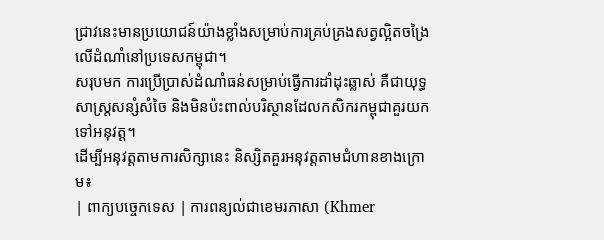ជ្រាវនេះមានប្រយោជន៍យ៉ាងខ្លាំងសម្រាប់ការគ្រប់គ្រងសត្វល្អិតចង្រៃលើដំណាំនៅប្រទេសកម្ពុជា។
សរុបមក ការប្រើប្រាស់ដំណាំធន់សម្រាប់ធ្វើការដាំដុះឆ្លាស់ គឺជាយុទ្ធសាស្ត្រសន្សំសំចៃ និងមិនប៉ះពាល់បរិស្ថានដែលកសិករកម្ពុជាគួរយកទៅអនុវត្ត។
ដើម្បីអនុវត្តតាមការសិក្សានេះ និស្សិតគួរអនុវត្តតាមជំហានខាងក្រោម៖
| ពាក្យបច្ចេកទេស | ការពន្យល់ជាខេមរភាសា (Khmer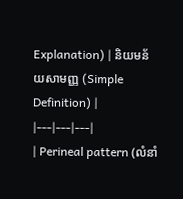Explanation) | និយមន័យសាមញ្ញ (Simple Definition) |
|---|---|---|
| Perineal pattern (លំនាំ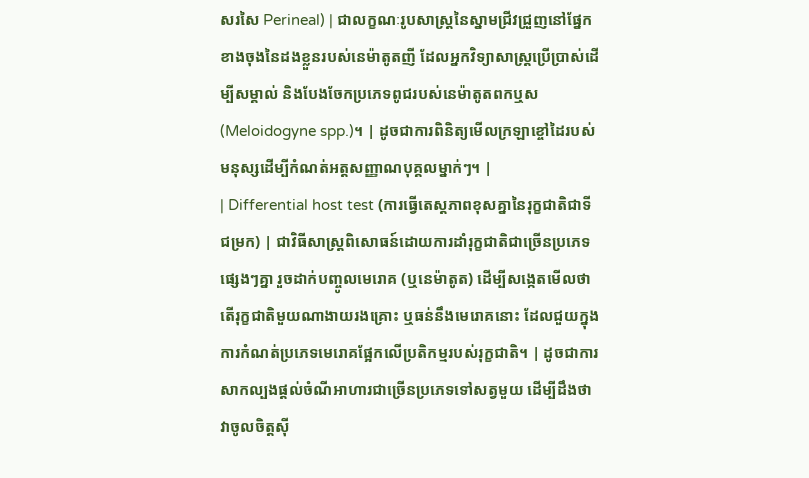សរសៃ Perineal) | ជាលក្ខណៈរូបសាស្ត្រនៃស្នាមជ្រីវជ្រួញនៅផ្នែកខាងចុងនៃដងខ្លួនរបស់នេម៉ាតូតញី ដែលអ្នកវិទ្យាសាស្ត្រប្រើប្រាស់ដើម្បីសម្គាល់ និងបែងចែកប្រភេទពូជរបស់នេម៉ាតូតពកឬស (Meloidogyne spp.)។ | ដូចជាការពិនិត្យមើលក្រឡាខ្ចៅដៃរបស់មនុស្សដើម្បីកំណត់អត្តសញ្ញាណបុគ្គលម្នាក់ៗ។ |
| Differential host test (ការធ្វើតេស្តភាពខុសគ្នានៃរុក្ខជាតិជាទីជម្រក) | ជាវិធីសាស្ត្រពិសោធន៍ដោយការដាំរុក្ខជាតិជាច្រើនប្រភេទផ្សេងៗគ្នា រួចដាក់បញ្ចូលមេរោគ (ឬនេម៉ាតូត) ដើម្បីសង្កេតមើលថាតើរុក្ខជាតិមួយណាងាយរងគ្រោះ ឬធន់នឹងមេរោគនោះ ដែលជួយក្នុងការកំណត់ប្រភេទមេរោគផ្អែកលើប្រតិកម្មរបស់រុក្ខជាតិ។ | ដូចជាការសាកល្បងផ្តល់ចំណីអាហារជាច្រើនប្រភេទទៅសត្វមួយ ដើម្បីដឹងថាវាចូលចិត្តស៊ី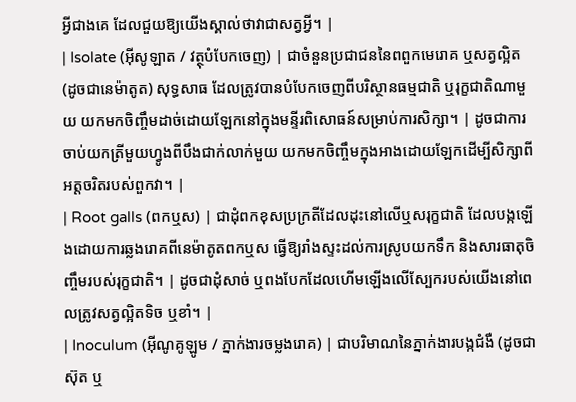អ្វីជាងគេ ដែលជួយឱ្យយើងស្គាល់ថាវាជាសត្វអ្វី។ |
| Isolate (អុីសូឡាត / វត្ថុបំបែកចេញ) | ជាចំនួនប្រជាជននៃពពួកមេរោគ ឬសត្វល្អិត (ដូចជានេម៉ាតូត) សុទ្ធសាធ ដែលត្រូវបានបំបែកចេញពីបរិស្ថានធម្មជាតិ ឬរុក្ខជាតិណាមួយ យកមកចិញ្ចឹមដាច់ដោយឡែកនៅក្នុងមន្ទីរពិសោធន៍សម្រាប់ការសិក្សា។ | ដូចជាការចាប់យកត្រីមួយហ្វូងពីបឹងជាក់លាក់មួយ យកមកចិញ្ចឹមក្នុងអាងដោយឡែកដើម្បីសិក្សាពីអត្តចរិតរបស់ពួកវា។ |
| Root galls (ពកឬស) | ជាដុំពកខុសប្រក្រតីដែលដុះនៅលើឬសរុក្ខជាតិ ដែលបង្កឡើងដោយការឆ្លងរោគពីនេម៉ាតូតពកឬស ធ្វើឱ្យរាំងស្ទះដល់ការស្រូបយកទឹក និងសារធាតុចិញ្ចឹមរបស់រុក្ខជាតិ។ | ដូចជាដុំសាច់ ឬពងបែកដែលហើមឡើងលើស្បែករបស់យើងនៅពេលត្រូវសត្វល្អិតទិច ឬខាំ។ |
| Inoculum (អុីណូគូឡូម / ភ្នាក់ងារចម្លងរោគ) | ជាបរិមាណនៃភ្នាក់ងារបង្កជំងឺ (ដូចជាស៊ុត ឬ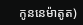កូននេម៉ាតូត)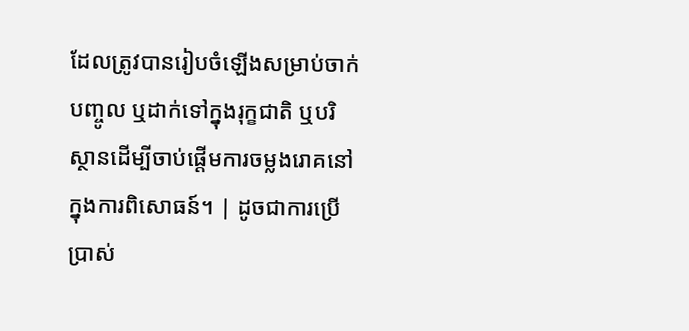ដែលត្រូវបានរៀបចំឡើងសម្រាប់ចាក់បញ្ចូល ឬដាក់ទៅក្នុងរុក្ខជាតិ ឬបរិស្ថានដើម្បីចាប់ផ្តើមការចម្លងរោគនៅក្នុងការពិសោធន៍។ | ដូចជាការប្រើប្រាស់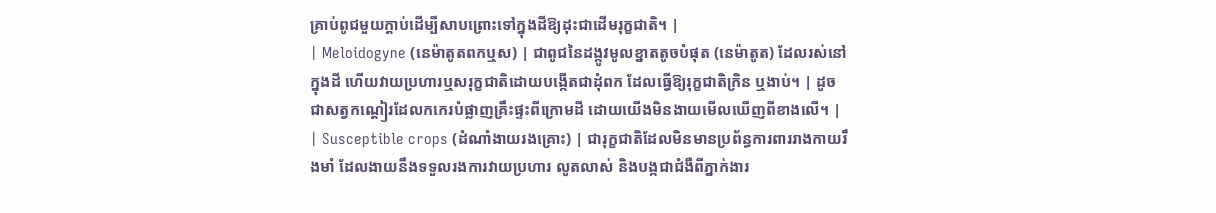គ្រាប់ពូជមួយក្តាប់ដើម្បីសាបព្រោះទៅក្នុងដីឱ្យដុះជាដើមរុក្ខជាតិ។ |
| Meloidogyne (នេម៉ាតូតពកឬស) | ជាពូជនៃដង្កូវមូលខ្នាតតូចបំផុត (នេម៉ាតូត) ដែលរស់នៅក្នុងដី ហើយវាយប្រហារឬសរុក្ខជាតិដោយបង្កើតជាដុំពក ដែលធ្វើឱ្យរុក្ខជាតិក្រិន ឬងាប់។ | ដូចជាសត្វកណ្តៀរដែលកកេរបំផ្លាញគ្រឹះផ្ទះពីក្រោមដី ដោយយើងមិនងាយមើលឃើញពីខាងលើ។ |
| Susceptible crops (ដំណាំងាយរងគ្រោះ) | ជារុក្ខជាតិដែលមិនមានប្រព័ន្ធការពាររាងកាយរឹងមាំ ដែលងាយនឹងទទួលរងការវាយប្រហារ លូតលាស់ និងបង្កជាជំងឺពីភ្នាក់ងារ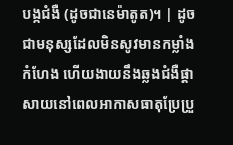បង្កជំងឺ (ដូចជានេម៉ាតូត)។ | ដូចជាមនុស្សដែលមិនសូវមានកម្លាំងកំហែង ហើយងាយនឹងឆ្លងជំងឺផ្តាសាយនៅពេលអាកាសធាតុប្រែប្រួ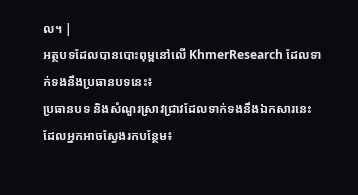ល។ |
អត្ថបទដែលបានបោះពុម្ពនៅលើ KhmerResearch ដែលទាក់ទងនឹងប្រធានបទនេះ៖
ប្រធានបទ និងសំណួរស្រាវជ្រាវដែលទាក់ទងនឹងឯកសារនេះ ដែលអ្នកអាចស្វែងរកបន្ថែម៖